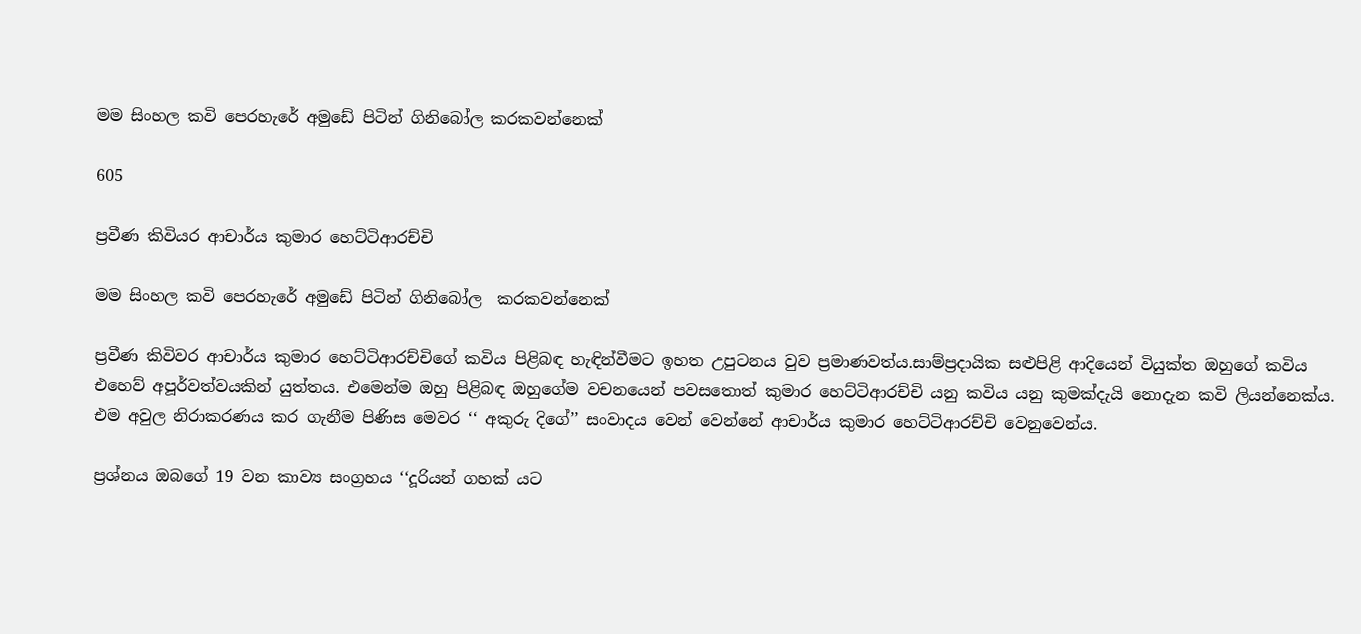මම සිංහල කවි පෙරහැරේ අමුඩේ පිටින් ගිනිබෝල කරකවන්නෙක්

605

ප්‍රවීණ කිවියර ආචාර්ය කුමාර හෙට්ටිආරච්චි

මම සිංහල කවි පෙරහැරේ අමුඩේ පිටින් ගිනිබෝල  කරකවන්නෙක්

ප්‍රවීණ කිවිවර ආචාර්ය කුමාර හෙට්ටිආරච්චිගේ කවිය පිළිබඳ හැඳින්වීමට ඉහත උපුටනය වුව ප්‍රමාණවත්ය.සාම්ප්‍රදායික සළුපිළි ආදියෙන් වියුක්ත ඔහුගේ කවිය එහෙව් අපූර්වත්වයකින් යුත්තය. එමෙන්ම ඔහු පිළිබඳ ඔහුගේම වචනයෙන් පවසතොත් කුමාර හෙට්ටිආරච්චි යනු කවිය යනු කුමක්දැයි නොදැන කවි ලියන්නෙක්ය. එම අවුල නිරාකරණය කර ගැනීම පිණිස මෙවර ‘‘ අකුරු දිගේ’’ සංවාදය වෙන් වෙන්නේ ආචාර්ය කුමාර හෙට්ටිආරච්චි වෙනුවෙන්ය.

ප්‍රශ්නය ඔබගේ 19 වන කාව්‍ය සංග්‍රහය ‘‘දූරියන් ගහක් යට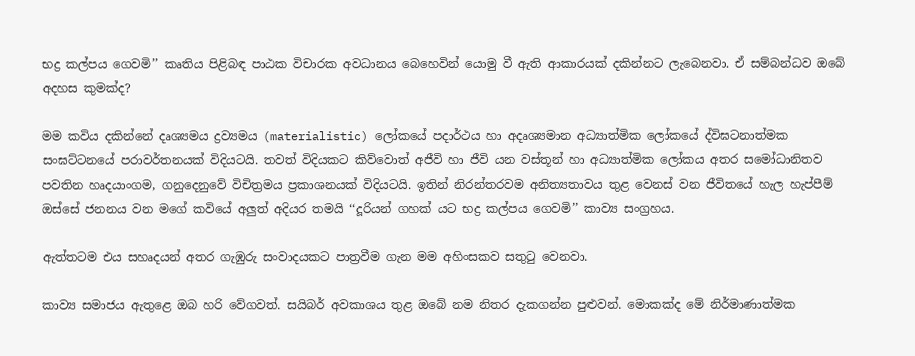භද්‍ර කල්පය ගෙවමි’’ කෘතිය පිළිබඳ පාඨක විචාරක අවධානය බෙහෙවින් යොමු වී ඇති ආකාරයක් දකින්නට ලැබෙනවා. ඒ සම්බන්ධව ඔබේ අදහස කුමක්ද?

මම කවිය දකින්නේ දෘශ්‍යමය ද්‍රව්‍යමය (materialistic) ලෝකයේ පදාර්ථය හා අදෘශ්‍යමාන අධ්‍යාත්මික ලෝකයේ ද්විඝටනාත්මක සංඝට්ටනයේ පරාවර්තනයක් විදියටයි. තවත් විදියකට කිව්වොත් අජීවි හා ජීවි යන වස්තූන් හා අධ්‍යාත්මික ලෝකය අතර සමෝධානිතව පවතින හෘදයාංගම, ගනුදෙනුවේ විචිත්‍රමය ප්‍රකාශනයක් විදියටයි. ඉතින් නිරන්තරවම අනිත්‍යතාවය තුළ වෙනස් වන ජීවිතයේ හැල හැප්පීම් ඔස්සේ ජනනය වන මගේ කවියේ අලුත් අදියර තමයි ‘‘දූරියන් ගහක් යට භද්‍ර කල්පය ගෙවමි’’ කාව්‍ය සංග්‍රහය.

ඇත්තටම එය සහෘදයන් අතර ගැඹුරු සංවාදයකට පාත්‍රවීම ගැන මම අහිංසකව සතුටු වෙනවා.

කාව්‍ය සමාජය ඇතුළෙ ඔබ හරි වේගවත්. සයිබර් අවකාශය තුළ ඔබේ නම නිතර දැකගන්න පුළුවන්. මොකක්ද මේ නිර්මාණාත්මක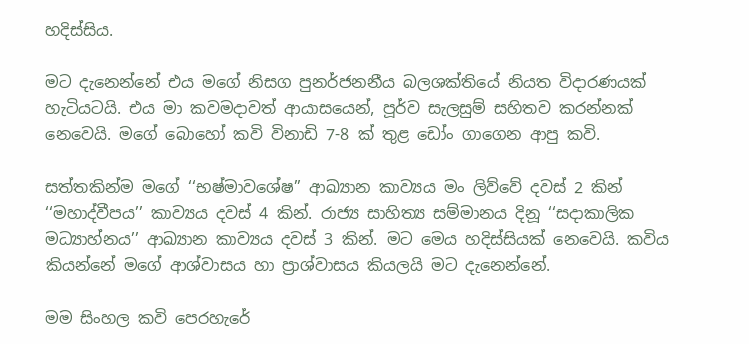හදිස්සිය.

මට දැනෙන්නේ එය මගේ නිසග පුනර්ජනනීය බලශක්තියේ නියත විදාරණයක් හැටියටයි. එය මා කවමදාවත් ආයාසයෙන්, පූර්ව සැලසුම් සහිතව කරන්නක් නෙවෙයි. මගේ බොහෝ කවි විනාඩි 7-8 ක් තුළ ඩෝං ගාගෙන ආපු කවි.

සත්තකින්ම මගේ ‘‘භෂ්මාවශේෂ’’ ආඛ්‍යාන කාව්‍යය මං ලිව්වේ දවස් 2 කින් ‘‘මහාද්වීපය’’ කාව්‍යය දවස් 4 කින්. රාජ්‍ය සාහිත්‍ය සම්මානය දිනූ ‘‘සදාකාලික මධ්‍යාහ්නය’’ ආඛ්‍යාන කාව්‍යය දවස් 3 කින්. මට මෙය හදිස්සියක් නෙවෙයි. කවිය කියන්නේ මගේ ආශ්වාසය හා ප්‍රාශ්වාසය කියලයි මට දැනෙන්නේ.

මම සිංහල කවි පෙරහැරේ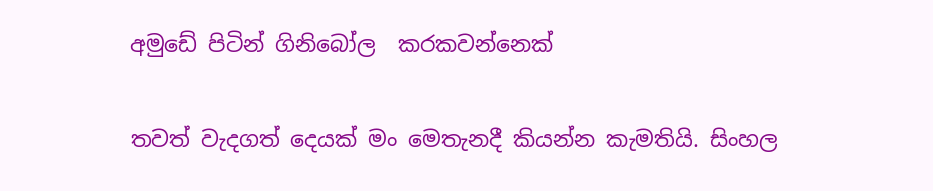අමුඩේ පිටින් ගිනිබෝල  කරකවන්නෙක්

තවත් වැදගත් දෙයක් මං මෙතැනදී කියන්න කැමතියි. සිංහල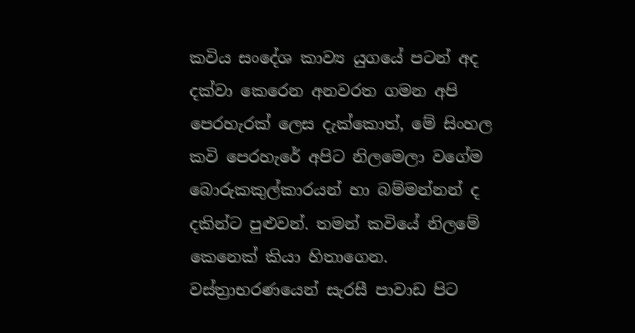කවිය සංදේශ කාව්‍ය යුගයේ පටන් අද දක්වා කෙරෙන අනවරත ගමන අපි පෙරහැරක් ලෙස දැක්කොත්, මේ සිංහල කවි පෙරහැරේ අපිට නිලමෙලා වගේම බොරුකකුල්කාරයන් හා බම්මන්නන් ද දකින්ට පුළුවන්. තමන් කවියේ නිලමේ කෙනෙක් කියා හිතාගෙන. වස්ත්‍රාභරණයෙන් සැරසී පාවාඩ පිට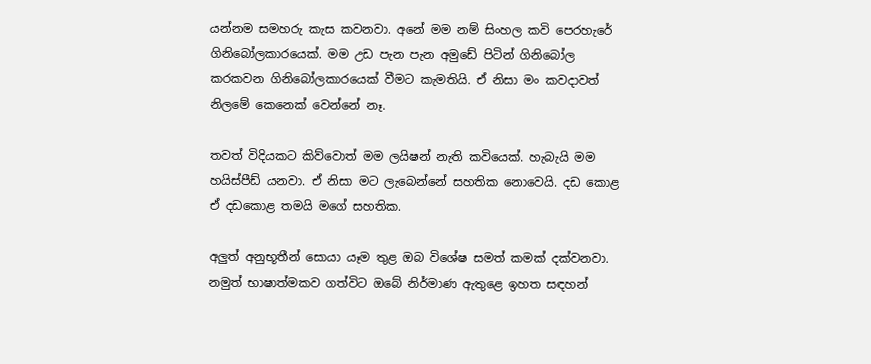යන්නම සමහරු කැස කවනවා. අනේ මම නම් සිංහල කවි පෙරහැරේ ගිනිබෝලකාරයෙක්. මම උඩ පැන පැන අමුඩේ පිටින් ගිනිබෝල කරකවන ගිනිබෝලකාරයෙක් වීමට කැමතියි. ඒ නිසා මං කවදාවත් නිලමේ කෙනෙක් වෙන්නේ නෑ.

තවත් විදියකට කිව්වොත් මම ලයිෂන් නැති කවියෙක්. හැබැයි මම හයිස්පීඩ් යනවා. ඒ නිසා මට ලැබෙන්නේ සහතික නොවෙයි. දඩ කොළ ඒ දඩකොළ තමයි මගේ සහතික.

අලුත් අනුභූතීන් සොයා යෑම තුළ ඔබ විශේෂ සමත් කමක් දක්වනවා. නමුත් භාෂාත්මකව ගත්විට ඔබේ නිර්මාණ ඇතුළෙ ඉහත සඳහන්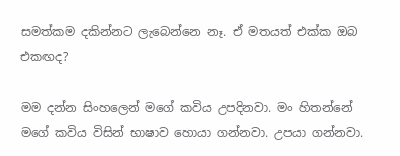සමත්කම දකින්නට ලැබෙන්නෙ නෑ. ඒ මතයත් එක්ක ඔබ එකඟද?

මම දන්න සිංහලෙන් මගේ කවිය උපදිනවා. මං හිතන්නේ මගේ කවිය විසින් භාෂාව හොයා ගන්නවා. උපයා ගන්නවා.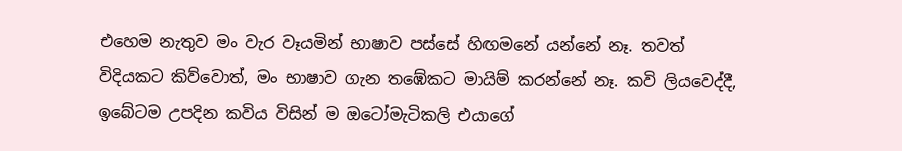එහෙම නැතුව මං වැර වෑයමින් භාෂාව පස්සේ හිඟමනේ යන්නේ නෑ. තවත් විදියකට කිව්වොත්, මං භාෂාව ගැන තඹේකට මායිම් කරන්නේ නෑ. කවි ලියවෙද්දී, ඉබේටම උපදින කවිය විසින් ම ඔටෝමැටිකලි එයාගේ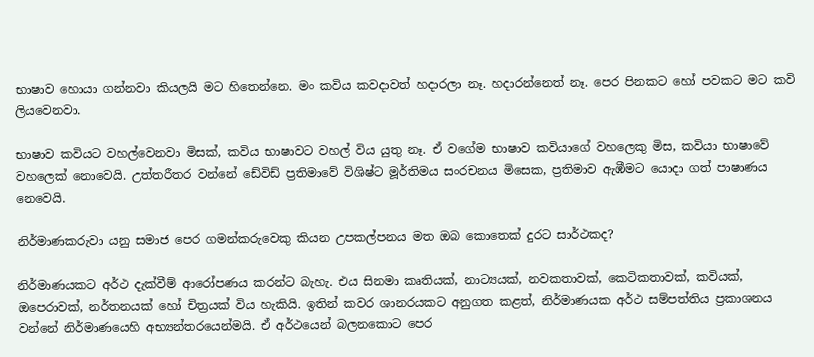භාෂාව හොයා ගන්නවා කියලයි මට හිතෙන්නෙ. මං කවිය කවදාවත් හදාරලා නෑ. හදාරන්නෙත් නෑ. පෙර පිනකට හෝ පවකට මට කවි ලියවෙනවා.

භාෂාව කවියට වහල්වෙනවා මිසක්, කවිය භාෂාවට වහල් විය යුතු නෑ. ඒ වගේම භාෂාව කවියාගේ වහලෙකු මිස, කවියා භාෂාවේ වහලෙක් නොවෙයි. උත්තරීතර වන්නේ ඩේවිඩ් ප්‍රතිමාවේ විශිෂ්ට මූර්තිමය සංරචනය මිසෙක, ප්‍රතිමාව ඇඹීමට යොදා ගත් පාෂාණය නෙවෙයි.

නිර්මාණකරුවා යනු සමාජ පෙර ගමන්කරුවෙකු කියන උපකල්පනය මත ඔබ කොතෙක් දුරට සාර්ථකද?

නිර්මාණයකට අර්ථ දැක්වීම් ආරෝපණය කරන්ට බැහැ. එය සිනමා කෘතියක්, නාට්‍යයක්, නවකතාවක්, කෙටිකතාවක්, කවියක්, ඔපෙරාවක්, නර්තනයක් හෝ චිත්‍රයක් විය හැකියි. ඉතින් කවර ශානරයකට අනුගත කළත්, නිර්මාණයක අර්ථ සම්පත්තිය ප්‍රකාශනය වන්නේ නිර්මාණයෙහි අභ්‍යන්තරයෙන්මයි. ඒ අර්ථයෙන් බලනකොට පෙර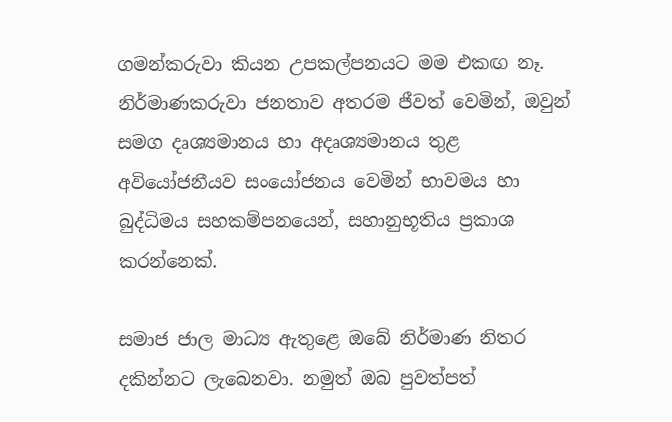ගමන්කරුවා කියන උපකල්පනයට මම එකඟ නෑ. නිර්මාණකරුවා ජනතාව අතරම ජීවත් වෙමින්, ඔවුන් සමග දෘශ්‍යමානය හා අදෘශ්‍යමානය තුළ අවියෝජනීයව සංයෝජනය වෙමින් භාවමය හා බුද්ධිමය සහකම්පනයෙන්, සහානුභූතිය ප්‍රකාශ කරන්නෙක්.

සමාජ ජාල මාධ්‍ය ඇතුළෙ ඔබේ නිර්මාණ නිතර දකින්නට ලැබෙනවා. නමුත් ඔබ පුවත්පත්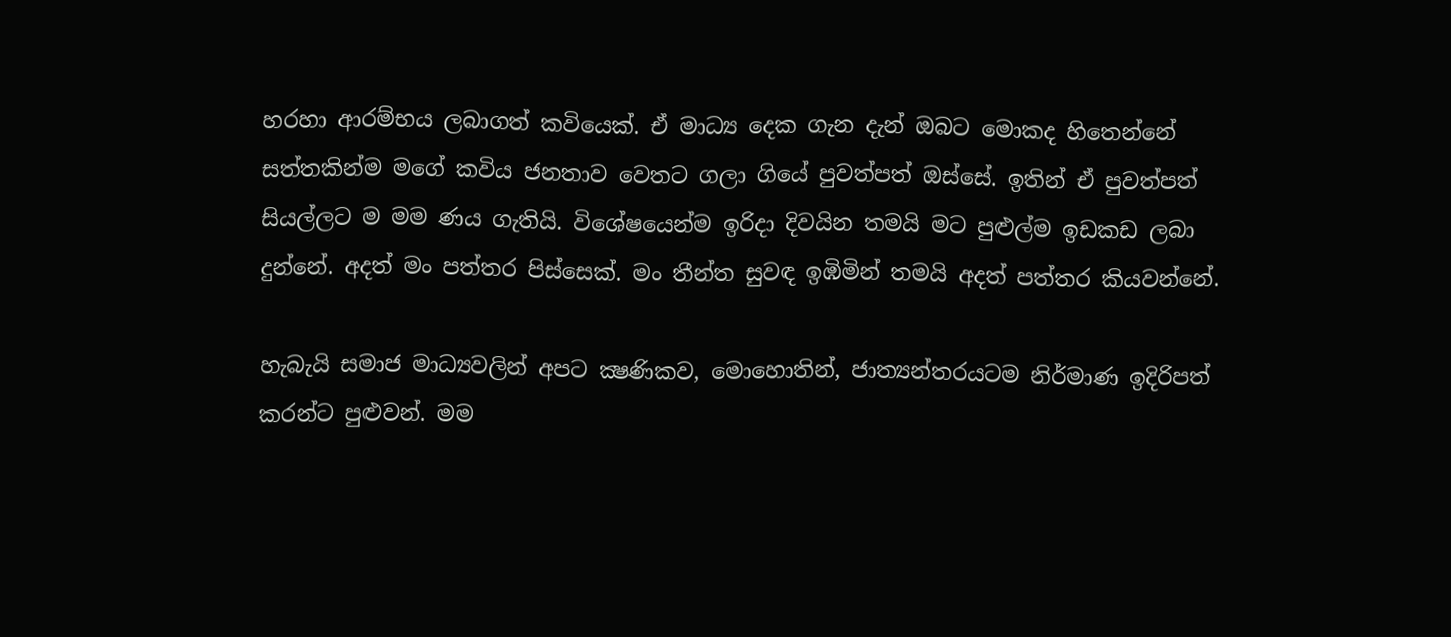හරහා ආරම්භය ලබාගත් කවියෙක්. ඒ මාධ්‍ය දෙක ගැන දැන් ඔබට මොකද හිතෙන්නේ සත්තකින්ම මගේ කවිය ජනතාව වෙතට ගලා ගියේ පුවත්පත් ඔස්සේ. ඉතින් ඒ පුවත්පත් සියල්ලට ම මම ණය ගැතියි. විශේෂයෙන්ම ඉරිදා දිවයින තමයි මට පුළුල්ම ඉඩකඩ ලබා දුන්නේ. අදත් මං පත්තර පිස්සෙක්. මං තීන්ත සුවඳ ඉඹිමින් තමයි අදත් පත්තර කියවන්නේ.

හැබැයි සමාජ මාධ්‍යවලින් අපට ක්‍ෂණිකව, මොහොතින්, ජාත්‍යන්තරයටම නිර්මාණ ඉදිරිපත් කරන්ට පුළුවන්. මම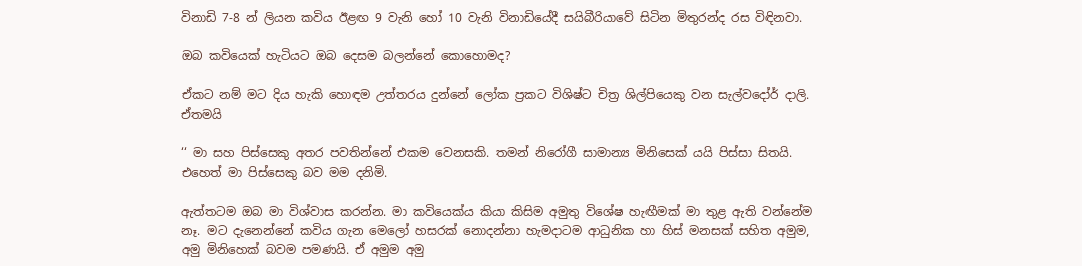විනාඩි 7-8 න් ලියන කවිය ඊළඟ 9 වැනි හෝ 10 වැනි විනාඩියේදී සයිබීරියාවේ සිටින මිතුරන්ද රස විඳිනවා.

ඔබ කවියෙක් හැටියට ඔබ දෙසම බලන්නේ කොහොමද?

ඒකට නම් මට දිය හැකි හොඳම උත්තරය දුන්නේ ලෝක ප්‍රකට විශිෂ්ට චිත්‍ර ශිල්පියෙකු වන සැල්වදෝර් දාලි. ඒතමයි

‘‘ මා සහ පිස්සෙකු අතර පවතින්නේ එකම වෙනසකි. තමන් නිරෝගී සාමාන්‍ය මිනිසෙක් යයි පිස්සා සිතයි. එහෙත් මා පිස්සෙකු බව මම දනිමි.

ඇත්තටම ඔබ මා විශ්වාස කරන්න. මා කවියෙක්ය කියා කිසිම අමුතු විශේෂ හැඟීමක් මා තුළ ඇති වන්නේම නෑ. මට දැනෙන්නේ කවිය ගැන මෙලෝ හසරක් නොදන්නා හැමදාටම ආධුනික හා හිස් මනසක් සහිත අමුම, අමු මිනිහෙක් බවම පමණයි. ඒ අමුම අමු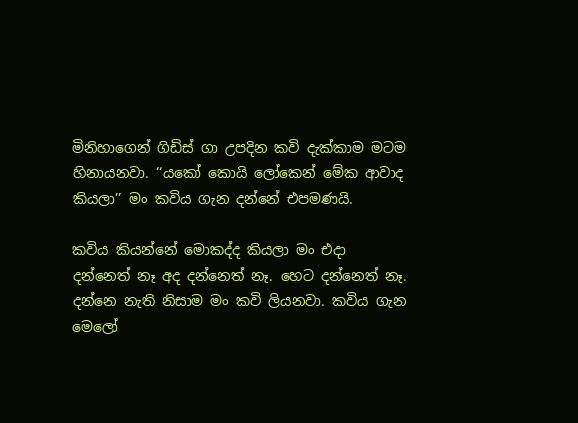මිනිහාගෙන් ගිඩිස් ගා උපදින කවි දැක්කාම මටම හිනායනවා. ‘‘යකෝ කොයි ලෝකෙන් මේක ආවාද කියලා’’ මං කවිය ගැන දන්නේ එපමණයි.

කවිය කියන්නේ මොකද්ද කියලා මං එදා දන්නෙත් නෑ අද දන්නෙත් නෑ. හෙට දන්නෙත් නෑ. දන්නෙ නැති නිසාම මං කවි ලියනවා. කවිය ගැන මෙලෝ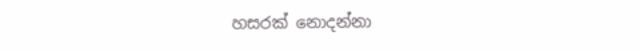හසරක් නොදන්නා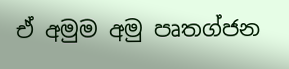ඒ අමුම අමු පෘතග්ජන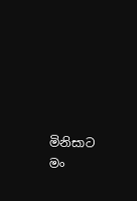මිනිසාට මං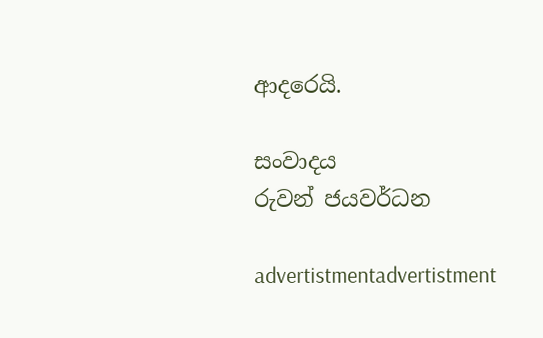ආදරෙයි.

සංවාදය
රුවන් ජයවර්ධන

advertistmentadvertistment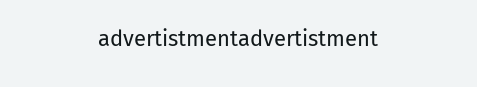advertistmentadvertistment